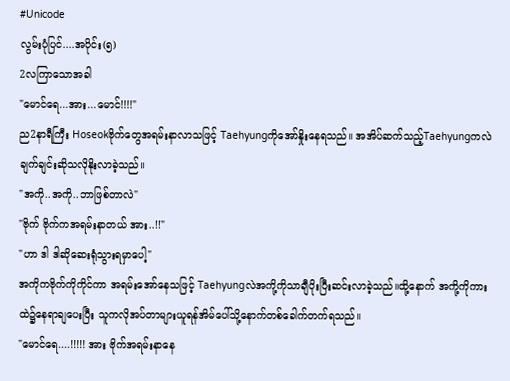#Unicode
လွမ်းပုံပြင်....အပိုင်း(၅)
2လကြာသောအခါ
"မောင်ရေ...အား...မောင်!!!!"
ည2နာရီကြီး Hoseokဗိုက်တွေအရမ်းနာလာသဖြင့် Taehyungကိုအော်နှိုးနေရသည်။ အအိပ်ဆက်သည့်Taehyungကလဲ ချက်ချင်းဆိုသလိုနိုးလာခဲ့သည်။
"အကို..အကို..ဘာဖြစ်တာလဲ"
"ဗိုက် ဗိုက်ကအရမ်းနာတယ် အား..!!"
"ဟာ ဒါ ဒါဆိုဆေးရုံသွားရမှာပေါ့"
အကိုကဗိုက်ကိုကိုင်ကာ အရမ်းအော်နေသဖြင့် Taehyungလဲအကို့ကိုသာချီပိုးပြီးဆင်းလာခဲ့သည်။ထို့နောက် အကို့ကိုကားထဲ၌နေရာချပေးပြီး သူကလိုအပ်တာများယူရန်အိမ်ပေါ်သို့နောက်တစ်ခေါက်တက်ရသည်။
"မောင်ရေ....!!!!! အား ဗိုက်အရမ်းနာနေ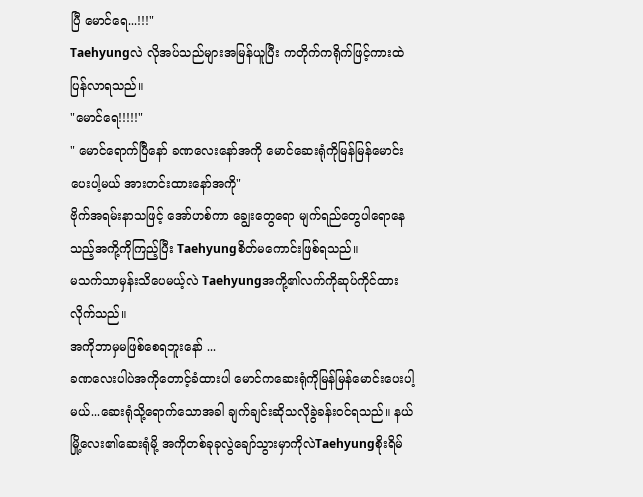ပြီ မောင်ရေ...!!!"
Taehyungလဲ လိုအပ်သည်များအမြန်ယူပြီး ကတိုက်ကရိုက်ဖြင့်ကားထဲပြန်လာရသည်။
"မောင်ရေ!!!!!"
" မောင်ရောက်ပြီနော် ခဏလေးနော်အကို မောင်ဆေးရုံကိုမြန်မြန်မောင်းပေးပါ့မယ် အားတင်းထားနော်အကို"
ဗိုက်အရမ်းနာသဖြင့် အော်ဟစ်ကာ ချွေးတွေရော မျက်ရည်တွေပါရောနေသည့်အကို့ကိုကြည့်ပြီး Taehyungစိတ်မကောင်းဖြစ်ရသည်။
မသက်သာမှန်းသိပေမယ့်လဲ Taehyungအကို့၏လက်ကိုဆုပ်ကိုင်ထားလိုက်သည်။
အကိုဘာမှမဖြစ်စေရဘူးနော် ...
ခဏလေးပါပဲအကိုတောင့်ခံထားပါ မောင်ကဆေးရုံကိုမြန်မြန်မောင်းပေးပါ့မယ်...ဆေးရုံသို့ရောက်သောအခါ ချက်ချင်းဆိုသလိုခွဲခန်းဝင်ရသည်။ နယ်မြို့လေး၏ဆေးရုံမို့ အကိုတစ်ခုခုလွဲချော်သွားမှာကိုလဲTaehyungစိုးရိမ်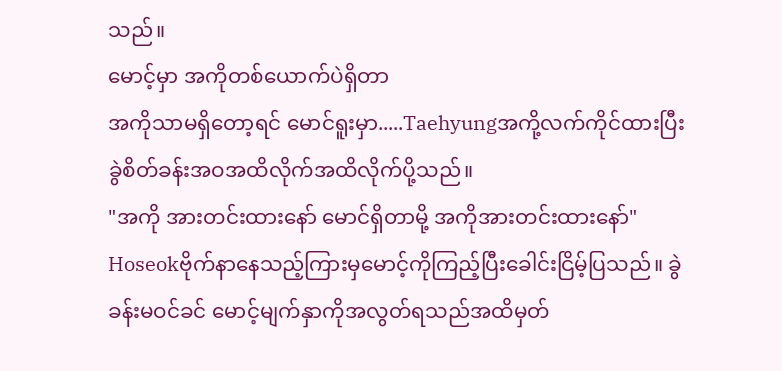သည်။
မောင့်မှာ အကိုတစ်ယောက်ပဲရှိတာ
အကိုသာမရှိတော့ရင် မောင်ရူးမှာ.....Taehyungအကို့လက်ကိုင်ထားပြီး ခွဲစိတ်ခန်းအဝအထိလိုက်အထိလိုက်ပို့သည်။
"အကို အားတင်းထားနော် မောင်ရှိတာမို့ အကိုအားတင်းထားနော်"
Hoseokဗိုက်နာနေသည့်ကြားမှမောင့်ကိုကြည့်ပြီးခေါင်းငြိမ့်ပြသည်။ ခွဲခန်းမဝင်ခင် မောင့်မျက်နှာကိုအလွတ်ရသည်အထိမှတ်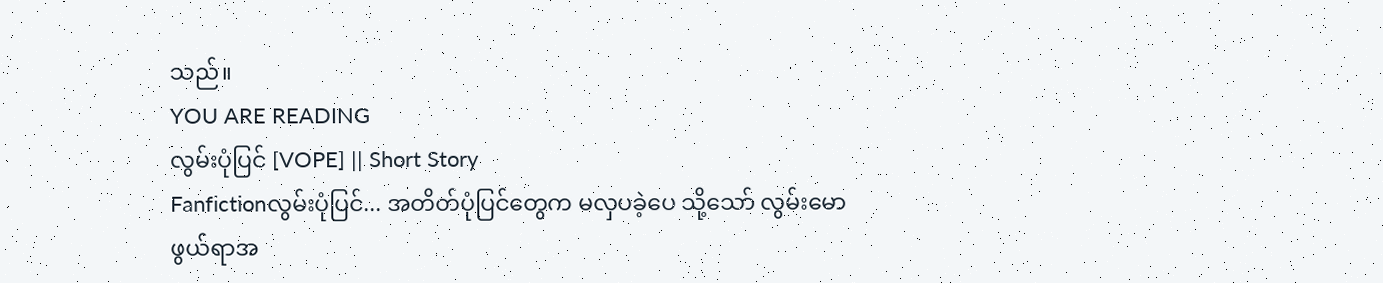သည်။
YOU ARE READING
လွမ်းပုံပြင် [VOPE] || Short Story
Fanfictionလွမ်းပုံပြင်... အတိတ်ပုံပြင်တွေက မလှပခဲ့ပေ သို့သော် လွမ်းမောဖွယ်ရာအ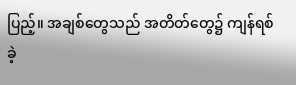ပြည့်။ အချစ်တွေသည် အတိတ်တွေ၌ ကျန်ရစ်ခဲ့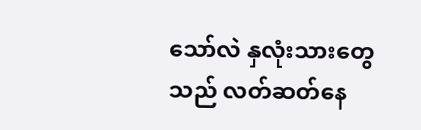သော်လဲ နှလုံးသားတွေသည် လတ်ဆတ်နေ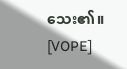သေး၏။ [VOPE]